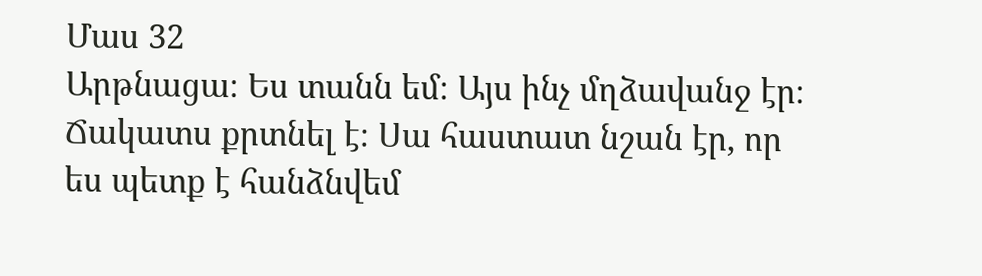Մաս 32
Արթնացա։ Ես տանն եմ։ Այս ինչ մղձավանջ էր։ Ճակատս քրտնել է։ Սա հաստատ նշան էր, որ ես պետք է հանձնվեմ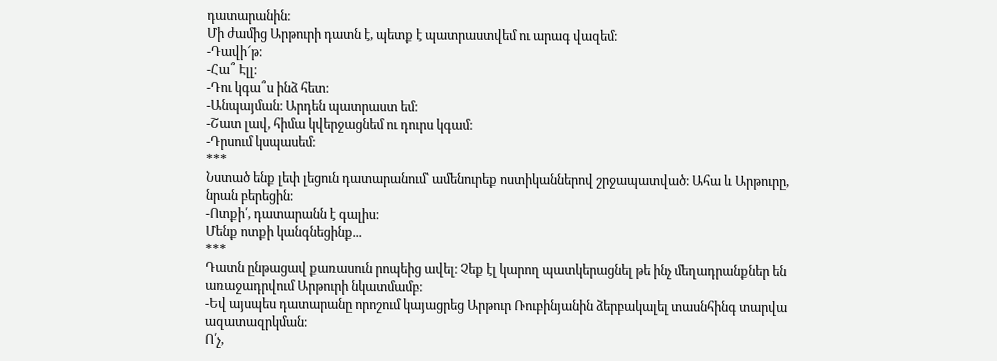դատարանին։
Մի ժամից Արթուրի դատն է, պետք է պատրաստվեմ ու արագ վազեմ։
-Դավի՜թ։
-Հա՞ Էլլ։
-Դու կգա՞ս ինձ հետ։
-Անպայման։ Արդեն պատրաստ եմ։
-Շատ լավ, հիմա կվերջացնեմ ու դուրս կգամ։
-Դրսում կսպասեմ։
***
Նստած ենք լեփ լեցուն դատարանում՝ ամենուրեք ոստիկաններով շրջապատված։ Ահա և Արթուրը, նրան բերեցին։
-Ոտքի՛, դատարանն է գալիս։
Մենք ոտքի կանգնեցինք...
***
Դատն ընթացավ քառասուն րոպեից ավել։ Չեք էլ կարող պատկերացնել թե ինչ մեղադրանքներ են առաջադրվում Արթուրի նկատմամբ։
-Եվ այսպես դատարանը որոշում կայացրեց Արթուր Ռուբինյանին ձերբակալել տասնհինգ տարվա ազատազրկման։
Ո՛չ,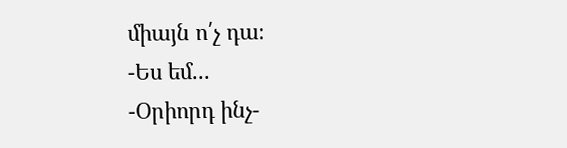միայն ո՛չ դա։
-Ես եմ...
-Օրիորդ ինչ-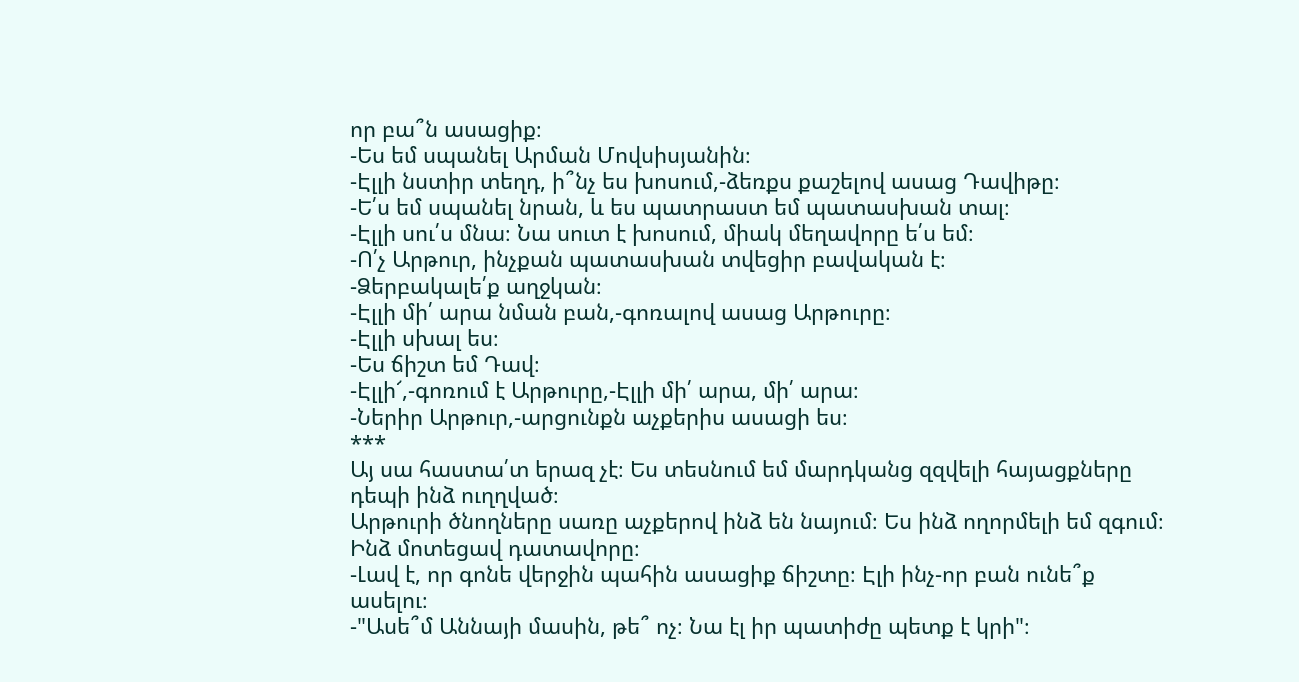որ բա՞ն ասացիք։
-Ես եմ սպանել Արման Մովսիսյանին։
-Էլլի նստիր տեղդ, ի՞նչ ես խոսում,-ձեռքս քաշելով ասաց Դավիթը։
-Ե՛ս եմ սպանել նրան, և ես պատրաստ եմ պատասխան տալ։
-Էլլի սու՛ս մնա։ Նա սուտ է խոսում, միակ մեղավորը ե՛ս եմ։
-Ո՛չ Արթուր, ինչքան պատասխան տվեցիր բավական է։
-Ձերբակալե՛ք աղջկան։
-Էլլի մի՛ արա նման բան,-գոռալով ասաց Արթուրը։
-Էլլի սխալ ես։
-Ես ճիշտ եմ Դավ։
-Էլլի՜,-գոռում է Արթուրը,-Էլլի մի՛ արա, մի՛ արա։
-Ներիր Արթուր,-արցունքն աչքերիս ասացի ես։
***
Այ սա հաստա՛տ երազ չէ։ Ես տեսնում եմ մարդկանց զզվելի հայացքները դեպի ինձ ուղղված։
Արթուրի ծնողները սառը աչքերով ինձ են նայում։ Ես ինձ ողորմելի եմ զգում։ Ինձ մոտեցավ դատավորը։
-Լավ է, որ գոնե վերջին պահին ասացիք ճիշտը։ Էլի ինչ-որ բան ունե՞ք ասելու։
-"Ասե՞մ Աննայի մասին, թե՞ ոչ։ Նա էլ իր պատիժը պետք է կրի"։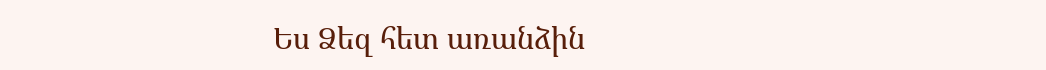Ես Ձեզ հետ առանձին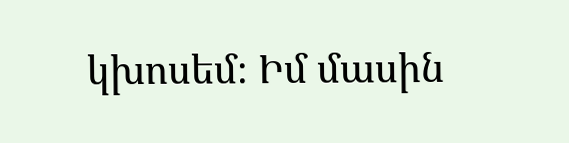կխոսեմ։ Իմ մասին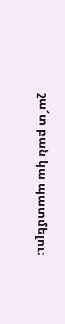շա՜տ բան կա պատմելու։